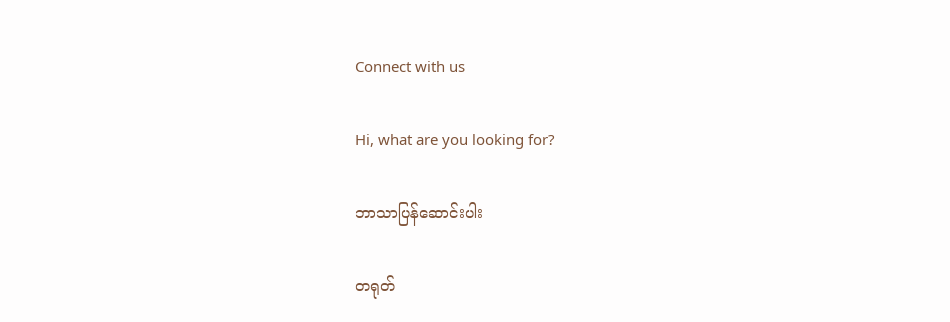Connect with us

Hi, what are you looking for?

ဘာသာပြန်ဆောင်းပါး

တရုတ်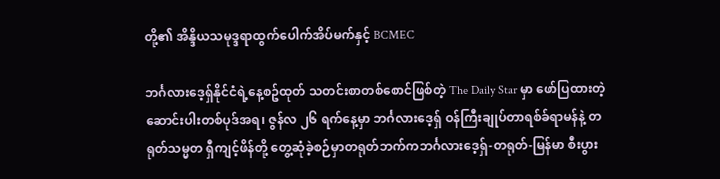တို့၏ အိန္ဒိယသမုဒ္ဒရာထွက်ပေါက်အိပ်မက်နှင့် BCMEC

ဘင်္ဂလားဒေ့ရှ်နိုင်ငံရဲ့နေ့စဥ်ထုတ် သတင်းစာတစ်စောင်ဖြစ်တဲ့ The Daily Star မှာ ဖော်ပြထားတဲ့ ဆောင်းပါးတစ်ပုဒ်အရ၊ ဇွန်လ ၂၆ ရက်နေ့မှာ ဘင်္ဂလားဒေ့ရှ် ဝန်ကြီးချုပ်တာရစ်ခ်ရာမန်နဲ့ တရုတ်သမ္မတ ရှီကျင့်ဖိန်တို့ တွေ့ဆုံခဲ့စဉ်မှာတရုတ်ဘက်ကဘင်္ဂလားဒေ့ရှ်-တရုတ်-မြန်မာ စီးပွား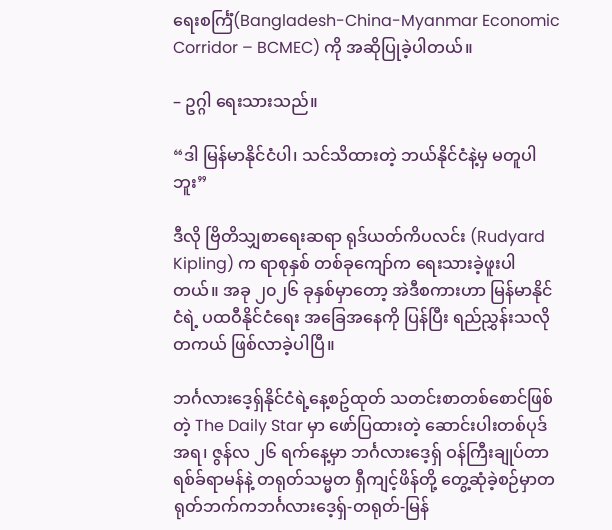ရေးစင်္ကြံ(Bangladesh-China-Myanmar Economic Corridor – BCMEC) ကို အဆိုပြုခဲ့ပါတယ်။

– ဥဂ္ဂါ ရေးသားသည်။

“ဒါ မြန်မာနိုင်ငံပါ၊ သင်သိထားတဲ့ ဘယ်နိုင်ငံနဲ့မှ မတူပါဘူး”

ဒီလို ဗြိတိသျှစာရေးဆရာ ရုဒ်ယတ်ကိပလင်း (Rudyard Kipling) က ရာစုနှစ် တစ်ခုကျော်က ရေးသားခဲ့ဖူးပါတယ်။ အခု ၂၀၂၆ ခုနှစ်မှာတော့ အဲဒီစကားဟာ မြန်မာနိုင်ငံရဲ့ ပထဝီနိုင်ငံရေး အခြေအနေကို ပြန်ပြီး ရည်ညွှန်းသလို တကယ် ဖြစ်လာခဲ့ပါပြီ။

ဘင်္ဂလားဒေ့ရှ်နိုင်ငံရဲ့နေ့စဥ်ထုတ် သတင်းစာတစ်စောင်ဖြစ်တဲ့ The Daily Star မှာ ဖော်ပြထားတဲ့ ဆောင်းပါးတစ်ပုဒ်အရ၊ ဇွန်လ ၂၆ ရက်နေ့မှာ ဘင်္ဂလားဒေ့ရှ် ဝန်ကြီးချုပ်တာရစ်ခ်ရာမန်နဲ့ တရုတ်သမ္မတ ရှီကျင့်ဖိန်တို့ တွေ့ဆုံခဲ့စဉ်မှာတရုတ်ဘက်ကဘင်္ဂလားဒေ့ရှ်-တရုတ်-မြန်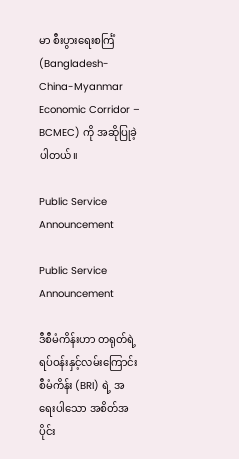မာ စီးပွားရေးစင်္ကြံ(Bangladesh-China-Myanmar Economic Corridor – BCMEC) ကို အဆိုပြုခဲ့ပါတယ်။

Public Service Announcement

Public Service Announcement

ဒီစီမံကိန်းဟာ တရုတ်ရဲ့ရပ်ဝန်းနှင့်လမ်းကြောင်းစီမံကိန်း (BRI) ရဲ့ အရေးပါသော အစိတ်အပိုင်း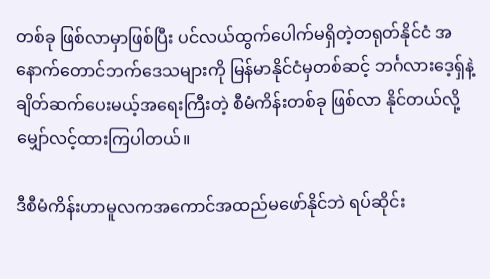တစ်ခု ဖြစ်လာမှာဖြစ်ပြီး ပင်လယ်ထွက်ပေါက်မရှိတဲ့တရုတ်နိုင်ငံ အနောက်တောင်ဘက်ဒေသများကို မြန်မာနိုင်ငံမှတစ်ဆင့် ဘင်္ဂလားဒေ့ရှ်နဲ့ ချိတ်ဆက်ပေးမယ့်အရေးကြီးတဲ့ စီမံကိန်းတစ်ခု ဖြစ်လာ နိုင်တယ်လို့ မျှော်လင့်ထားကြပါတယ်။

ဒီစီမံကိန်းဟာမူလကအကောင်အထည်မဖော်နိုင်ဘဲ ရပ်ဆိုင်း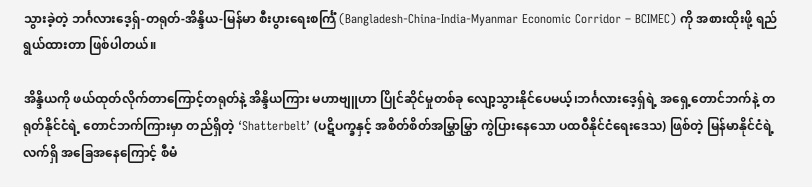သွားခဲ့တဲ့ ဘင်္ဂလားဒေ့ရှ်-တရုတ်-အိန္ဒိယ-မြန်မာ စီးပွားရေးစင်္ကြံ (Bangladesh-China-India-Myanmar Economic Corridor – BCIMEC) ကို အစားထိုးဖို့ ရည်ရွယ်ထားတာ ဖြစ်ပါတယ်။

အိန္ဒိယကို ဖယ်ထုတ်လိုက်တာကြောင့်တရုတ်နဲ့ အိန္ဒိယကြား မဟာဗျူဟာ ပြိုင်ဆိုင်မှုတစ်ခု လျော့သွားနိုင်ပေမယ့်၊ဘင်္ဂလားဒေ့ရှ်ရဲ့ အရှေ့တောင်ဘက်နဲ့ တရုတ်နိုင်ငံရဲ့ တောင်ဘက်ကြားမှာ တည်ရှိတဲ့ ‘Shatterbelt’ (ပဋိပက္ခနှင့် အစိတ်စိတ်အမြွှာမြွှာ ကွဲပြားနေသော ပထဝီနိုင်ငံရေးဒေသ) ဖြစ်တဲ့ မြန်မာနိုင်ငံရဲ့ လက်ရှိ အခြေအနေကြောင့် စီမံ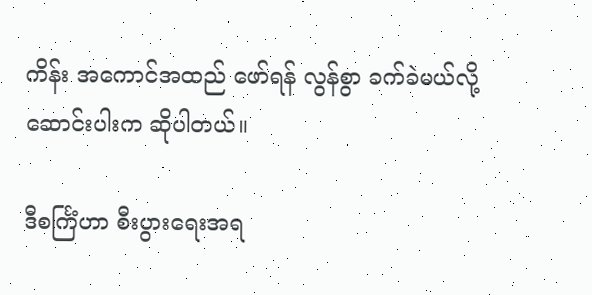ကိန်း အကောင်အထည် ဖော်ရန် လွန်စွာ ခက်ခဲမယ်လို့ဆောင်းပါးက ဆိုပါတယ်။

ဒီစင်္ကြံဟာ စီးပွားရေးအရ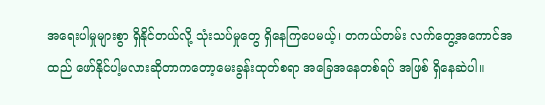အရေးပါမှုများစွာ ရှိနိုင်တယ်လို့ သုံးသပ်မှုတွေ ရှိနေကြပေမယ့်၊ တကယ်တမ်း လက်တွေ့အကောင်အထည် ဖော်နိုင်ပါ့မလားဆိုတာကတော့မေးခွန်းထုတ်စရာ အခြေအနေတစ်ရပ် အဖြစ် ရှိနေဆဲပါ။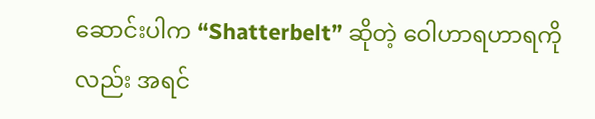ဆောင်းပါက “Shatterbelt” ဆိုတဲ့ ဝေါဟာရဟာရကိုလည်း အရင်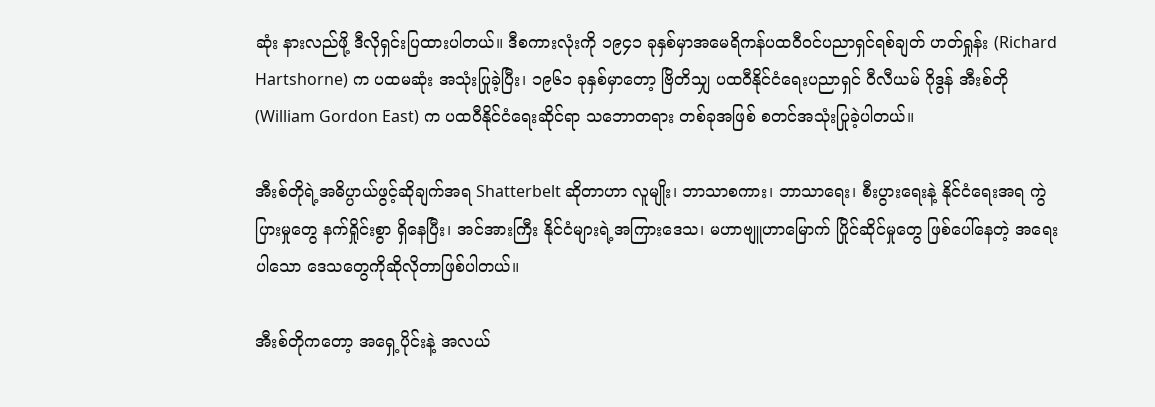ဆုံး နားလည်ဖို့ ဒီလိုရှင်းပြထားပါတယ်။ ဒီစကားလုံးကို ၁၉၄၁ ခုနှစ်မှာအမေရိကန်ပထဝီဝင်ပညာရှင်ရစ်ချတ် ဟတ်ရှုန်း (Richard Hartshorne) က ပထမဆုံး အသုံးပြုခဲ့ပြီး၊ ၁၉၆၁ ခုနှစ်မှာတော့ ဗြိတိသျှ ပထဝီနိုင်ငံရေးပညာရှင် ဝီလီယမ် ဂိုဒွန် အီးစ်တို (William Gordon East) က ပထဝီနိုင်ငံရေးဆိုင်ရာ သဘောတရား တစ်ခုအဖြစ် စတင်အသုံးပြုခဲ့ပါတယ်။

အီးစ်တိုရဲ့အဓိပ္ပာယ်ဖွင့်ဆိုချက်အရ Shatterbelt ဆိုတာဟာ လူမျိုး၊ ဘာသာစကား၊ ဘာသာရေး၊ စီးပွားရေးနဲ့ နိုင်ငံရေးအရ ကွဲပြားမှုတွေ နက်ရှိုင်းစွာ ရှိနေပြီး၊ အင်အားကြီး နိုင်ငံများရဲ့အကြားဒေသ၊ မဟာဗျူဟာမြောက် ပြိုင်ဆိုင်မှုတွေ ဖြစ်ပေါ်နေတဲ့ အရေးပါသော ဒေသတွေကိုဆိုလိုတာဖြစ်ပါတယ်။

အီးစ်တိုကတော့ အရှေ့ပိုင်းနဲ့ အလယ်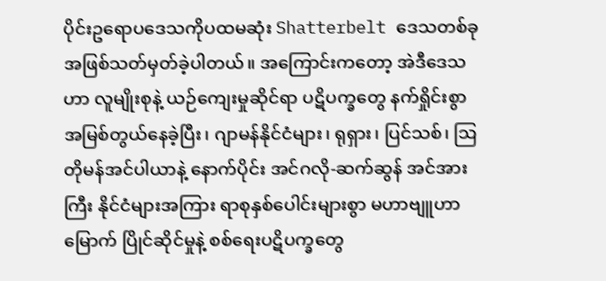ပိုင်းဥရောပဒေသကိုပထမဆုံး Shatterbelt ဒေသတစ်ခုအဖြစ်သတ်မှတ်ခဲ့ပါတယ်။ အကြောင်းကတော့ အဲဒီဒေသဟာ လူမျိုးစုနဲ့ ယဉ်ကျေးမှုဆိုင်ရာ ပဋိပက္ခတွေ နက်ရှိုင်းစွာ အမြစ်တွယ်နေခဲ့ပြီး၊ ဂျာမန်နိုင်ငံများ၊ ရုရှား၊ ပြင်သစ်၊ ဩတိုမန်အင်ပါယာနဲ့ နောက်ပိုင်း အင်ဂလို-ဆက်ဆွန် အင်အားကြီး နိုင်ငံများအကြား ရာစုနှစ်ပေါင်းများစွာ မဟာဗျူဟာမြောက် ပြိုင်ဆိုင်မှုနဲ့ စစ်ရေးပဋိပက္ခတွေ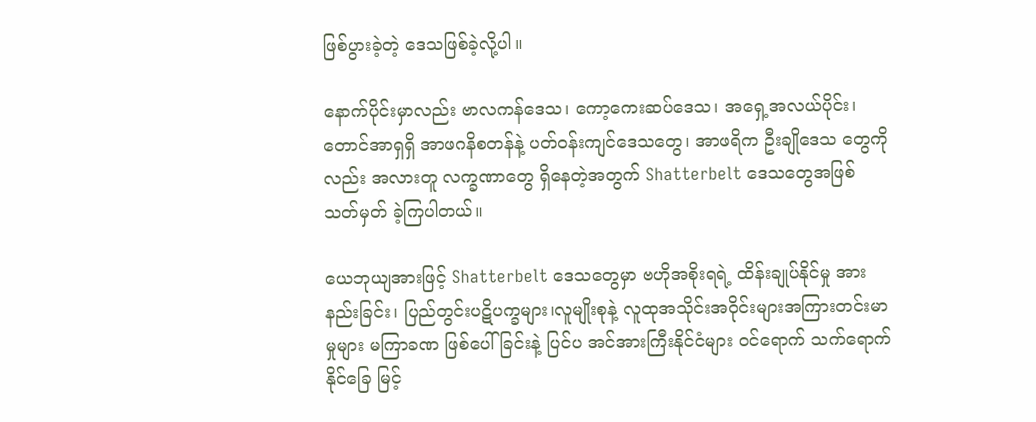ဖြစ်ပွားခဲ့တဲ့ ဒေသဖြစ်ခဲ့လို့ပါ။

နောက်ပိုင်းမှာလည်း ဗာလကန်ဒေသ၊ ကော့ကေးဆပ်ဒေသ၊ အရှေ့အလယ်ပိုင်း၊ တောင်အာရှရှိ အာဖဂနိစတန်နဲ့ ပတ်ဝန်းကျင်ဒေသတွေ၊ အာဖရိက ဦးချိုဒေသ တွေကိုလည်း အလားတူ လက္ခဏာတွေ ရှိနေတဲ့အတွက် Shatterbelt ဒေသတွေအဖြစ် သတ်မှတ် ခဲ့ကြပါတယ်။

ယေဘုယျအားဖြင့် Shatterbelt ဒေသတွေမှာ ဗဟိုအစိုးရရဲ့ ထိန်းချုပ်နိုင်မှု အားနည်းခြင်း၊ ပြည်တွင်းပဋိပက္ခများ၊လူမျိုးစုနဲ့ လူထုအသိုင်းအဝိုင်းများအကြားတင်းမာမှုများ မကြာခဏ ဖြစ်ပေါ်ခြင်းနဲ့ ပြင်ပ အင်အားကြီးနိုင်ငံများ ဝင်ရောက် သက်ရောက်နိုင်ခြေ မြင့်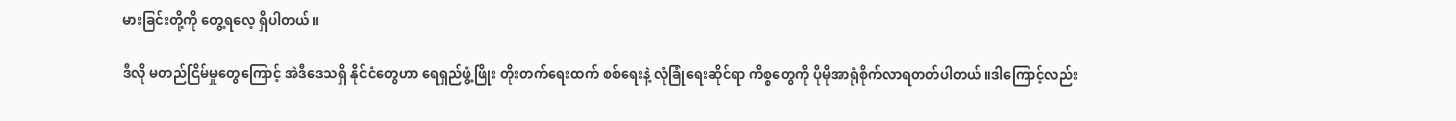မားခြင်းတို့ကို တွေ့ရလေ့ ရှိပါတယ်။

ဒီလို မတည်ငြိမ်မှုတွေကြောင့် အဲဒီဒေသရှိ နိုင်ငံတွေဟာ ရေရှည်ဖွံ့ဖြိုး တိုးတက်ရေးထက် စစ်ရေးနဲ့ လုံခြုံရေးဆိုင်ရာ ကိစ္စတွေကို ပိုမိုအာရုံစိုက်လာရတတ်ပါတယ်။ဒါကြောင့်လည်း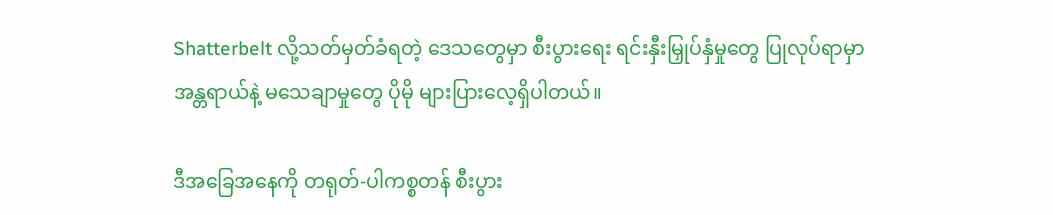Shatterbelt လို့သတ်မှတ်ခံရတဲ့ ဒေသတွေမှာ စီးပွားရေး ရင်းနှီးမြှုပ်နှံမှုတွေ ပြုလုပ်ရာမှာ အန္တရာယ်နဲ့ မသေချာမှုတွေ ပိုမို များပြားလေ့ရှိပါတယ်။

ဒီအခြေအနေကို တရုတ်-ပါကစ္စတန် စီးပွား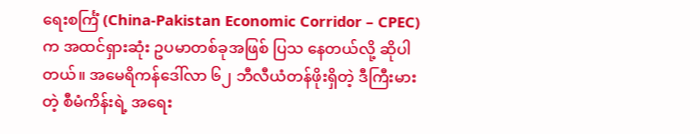ရေးစင်္ကြံ (China-Pakistan Economic Corridor – CPEC) က အထင်ရှားဆုံး ဥပမာတစ်ခုအဖြစ် ပြသ နေတယ်လို့ ဆိုပါတယ်။ အမေရိကန်ဒေါ်လာ ၆၂ ဘီလီယံတန်ဖိုးရှိတဲ့ ဒီကြီးမားတဲ့ စီမံကိန်းရဲ့ အရေး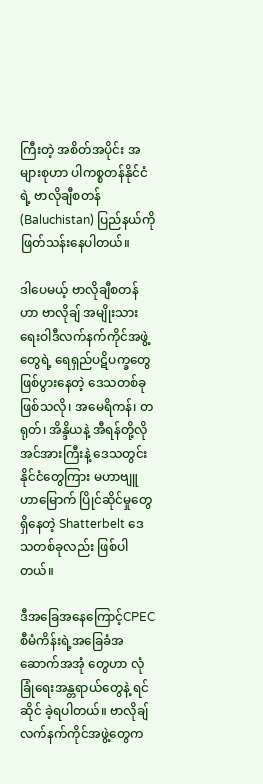ကြီးတဲ့ အစိတ်အပိုင်း အများစုဟာ ပါကစ္စတန်နိုင်ငံရဲ့ ဗာလိုချီစတန် (Baluchistan) ပြည်နယ်ကို ဖြတ်သန်းနေပါတယ်။

ဒါပေမယ့် ဗာလိုချီစတန်ဟာ ဗာလိုချ် အမျိုးသားရေးဝါဒီလက်နက်ကိုင်အဖွဲ့တွေရဲ့ ရေရှည်ပဋိပက္ခတွေ ဖြစ်ပွားနေတဲ့ ဒေသတစ်ခုဖြစ်သလို၊ အမေရိကန်၊ တရုတ်၊ အိန္ဒိယနဲ့ အီရန်တို့လို အင်အားကြီးနဲ့ ဒေသတွင်း နိုင်ငံတွေကြား မဟာဗျူဟာမြောက် ပြိုင်ဆိုင်မှုတွေ ရှိနေတဲ့ Shatterbelt ဒေသတစ်ခုလည်း ဖြစ်ပါတယ်။

ဒီအခြေအနေကြောင့်CPECစီမံကိန်းရဲ့အခြေခံအဆောက်အအုံ တွေဟာ လုံခြုံရေးအန္တရာယ်တွေနဲ့ ရင်ဆိုင် ခဲ့ရပါတယ်။ ဗာလိုချ် လက်နက်ကိုင်အဖွဲ့တွေက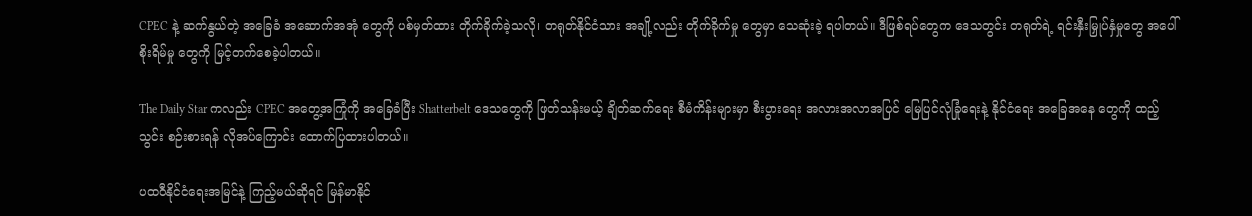CPEC နဲ့ ဆက်နွယ်တဲ့ အခြေခံ အဆောက်အအုံ တွေကို ပစ်မှတ်ထား တိုက်ခိုက်ခဲ့သလို၊ တရုတ်နိုင်ငံသား အချို့လည်း တိုက်ခိုက်မှု တွေမှာ သေဆုံးခဲ့ ရပါတယ်။ ဒီဖြစ်ရပ်တွေက ဒေသတွင်း တရုတ်ရဲ့ ရင်းနှီးမြှုပ်နှံမှုတွေ အပေါ် စိုးရိမ်မှု တွေကို မြင့်တက်စေခဲ့ပါတယ်။

The Daily Star ကလည်း CPEC အတွေ့အကြုံကို အခြေခံပြီး Shatterbelt ဒေသတွေကို ဖြတ်သန်းမယ့် ချိတ်ဆက်ရေး စီမံကိန်းများမှာ စီးပွားရေး အလားအလာအပြင် မြေပြင်လုံခြုံရေးနဲ့ နိုင်ငံရေး အခြေအနေ တွေကို ထည့်သွင်း စဉ်းစားရန် လိုအပ်ကြောင်း ထောက်ပြထားပါတယ်။

ပထဝီနိုင်ငံရေးအမြင်နဲ့ ကြည့်မယ်ဆိုရင် မြန်မာနိုင်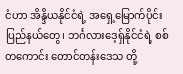ငံဟာ အိန္ဒိယနိုင်ငံရဲ့ အရှေ့မြောက်ပိုင်းပြည်နယ်တွေ၊ ဘင်္ဂလားဒေ့ရှ်နိုင်ငံရဲ့ စစ်တကောင်း တောင်တန်းဒေသ တို့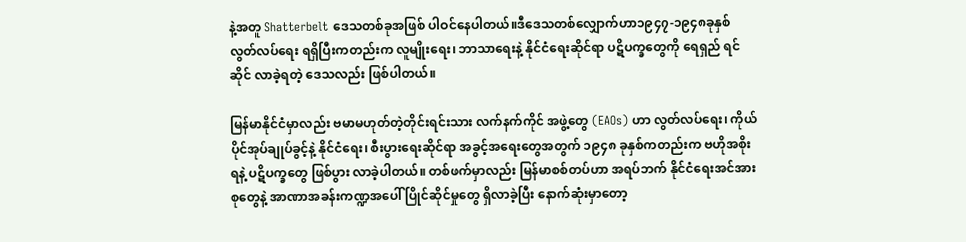နဲ့အတူ Shatterbelt ဒေသတစ်ခုအဖြစ် ပါဝင်နေပါတယ်။ဒီဒေသတစ်လျှောက်ဟာ၁၉၄၇-၁၉၄၈ခုနှစ် လွတ်လပ်ရေး ရရှိပြီးကတည်းက လူမျိုးရေး၊ ဘာသာရေးနဲ့ နိုင်ငံရေးဆိုင်ရာ ပဋိပက္ခတွေကို ရေရှည် ရင်ဆိုင် လာခဲ့ရတဲ့ ဒေသလည်း ဖြစ်ပါတယ်။

မြန်မာနိုင်ငံမှာလည်း ဗမာမဟုတ်တဲ့တိုင်းရင်းသား လက်နက်ကိုင် အဖွဲ့တွေ (EAOs) ဟာ လွတ်လပ်ရေး၊ ကိုယ်ပိုင်အုပ်ချုပ်ခွင့်နဲ့ နိုင်ငံရေး၊ စီးပွားရေးဆိုင်ရာ အခွင့်အရေးတွေအတွက် ၁၉၄၈ ခုနှစ်ကတည်းက ဗဟိုအစိုးရနဲ့ ပဋိပက္ခတွေ ဖြစ်ပွား လာခဲ့ပါတယ်။ တစ်ဖက်မှာလည်း မြန်မာစစ်တပ်ဟာ အရပ်ဘက် နိုင်ငံရေးအင်အားစုတွေနဲ့ အာဏာအခန်းကဏ္ဍအပေါ် ပြိုင်ဆိုင်မှုတွေ ရှိလာခဲ့ပြီး နောက်ဆုံးမှာတော့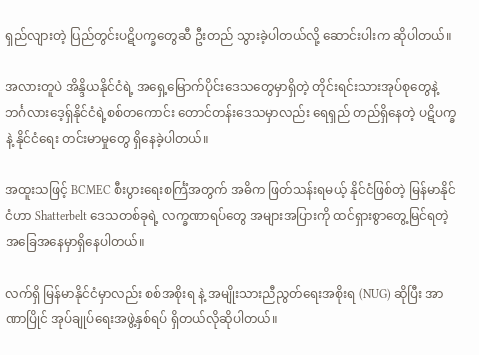ရှည်လျားတဲ့ ပြည်တွင်းပဋိပက္ခတွေဆီ ဦးတည် သွားခဲ့ပါတယ်လို့ ဆောင်းပါးက ဆိုပါတယ်။

အလားတူပဲ အိန္ဒိယနိုင်ငံရဲ့ အရှေ့မြောက်ပိုင်းဒေသတွေမှာရှိတဲ့ တိုင်းရင်းသားအုပ်စုတွေနဲ့ ဘင်္ဂလားဒေ့ရှ်နိုင်ငံရဲ့စစ်တကောင်း တောင်တန်းဒေသမှာလည်း ရေရှည် တည်ရှိနေတဲ့ ပဋိပက္ခနဲ့ နိုင်ငံရေး တင်းမာမှုတွေ ရှိနေခဲ့ပါတယ်။

အထူးသဖြင့် BCMEC စီးပွားရေးစင်္ကြံအတွက် အဓိက ဖြတ်သန်းရမယ့် နိုင်ငံဖြစ်တဲ့ မြန်မာနိုင်ငံဟာ Shatterbelt ဒေသတစ်ခုရဲ့ လက္ခဏာရပ်တွေ အများအပြားကို ထင်ရှားစွာတွေ့မြင်ရတဲ့အခြေအနေမှာရှိနေပါတယ်။

လက်ရှိ မြန်မာနိုင်ငံမှာလည်း စစ်အစိုးရ နဲ့ အမျိုးသားညီညွတ်ရေးအစိုးရ (NUG) ဆိုပြီး အာဏာပြိုင် အုပ်ချုပ်ရေးအဖွဲ့နှစ်ရပ် ရှိတယ်လိုဆိုပါတယ်။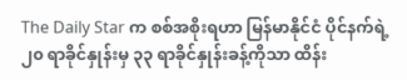The Daily Star က စစ်အစိုးရဟာ မြန်မာနိုင်ငံ ပိုင်နက်ရဲ့ ၂၀ ရာခိုင်နှုန်းမှ ၃၃ ရာခိုင်နှုန်းခန့်ကိုသာ ထိန်း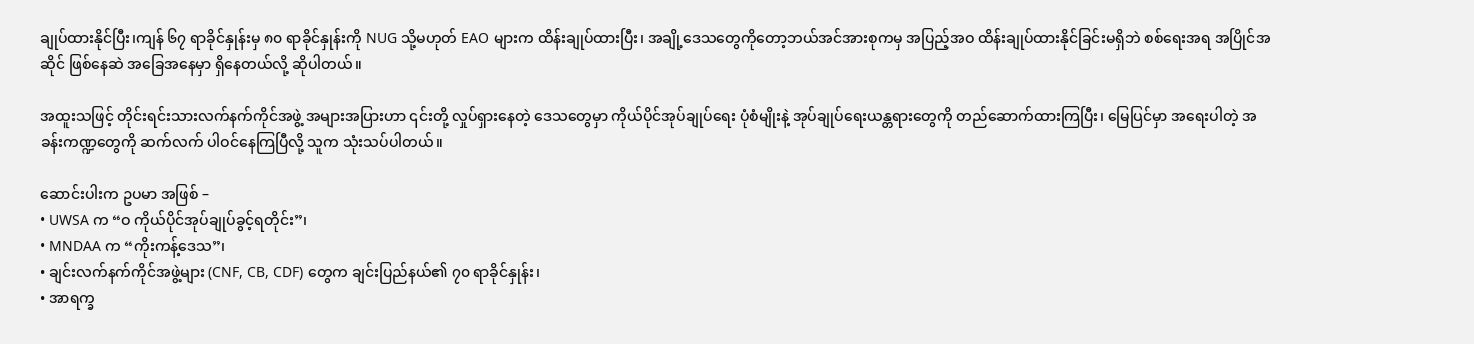ချုပ်ထားနိုင်ပြီး၊ကျန် ၆၇ ရာခိုင်နှုန်းမှ ၈၀ ရာခိုင်နှုန်းကို NUG သို့မဟုတ် EAO များက ထိန်းချုပ်ထားပြီး၊ အချို့ဒေသတွေကိုတော့ဘယ်အင်အားစုကမှ အပြည့်အဝ ထိန်းချုပ်ထားနိုင်ခြင်းမရှိဘဲ စစ်ရေးအရ အပြိုင်အဆိုင် ဖြစ်နေဆဲ အခြေအနေမှာ ရှိနေတယ်လို့ ဆိုပါတယ်။

အထူးသဖြင့် တိုင်းရင်းသားလက်နက်ကိုင်အဖွဲ့ အများအပြားဟာ ၎င်းတို့ လှုပ်ရှားနေတဲ့ ဒေသတွေမှာ ကိုယ်ပိုင်အုပ်ချုပ်ရေး ပုံစံမျိုးနဲ့ အုပ်ချုပ်ရေးယန္တရားတွေကို တည်ဆောက်ထားကြပြီး၊ မြေပြင်မှာ အရေးပါတဲ့ အခန်းကဏ္ဍတွေကို ဆက်လက် ပါဝင်နေကြပြီလို့ သူက သုံးသပ်ပါတယ်။

ဆောင်းပါးက ဥပမာ အဖြစ် –
• UWSA က “ဝ ကိုယ်ပိုင်အုပ်ချုပ်ခွင့်ရတိုင်း”၊
• MNDAA က “ကိုးကန့်ဒေသ”၊
• ချင်းလက်နက်ကိုင်အဖွဲ့များ (CNF, CB, CDF) တွေက ချင်းပြည်နယ်၏ ၇၀ ရာခိုင်နှုန်း၊
• အာရက္ခ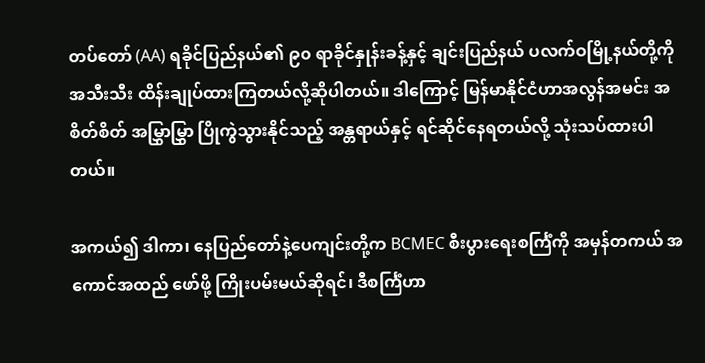တပ်တော် (AA) ရခိုင်ပြည်နယ်၏ ၉၀ ရာခိုင်နှုန်းခန့်နှင့် ချင်းပြည်နယ် ပလက်ဝမြို့နယ်တို့ကို အသီးသီး ထိန်းချုပ်ထားကြတယ်လို့ဆိုပါတယ်။ ဒါကြောင့် မြန်မာနိုင်ငံဟာအလွန်အမင်း အစိတ်စိတ် အမြွှာမြွှာ ပြိုကွဲသွားနိုင်သည့် အန္တရာယ်နှင့် ရင်ဆိုင်နေရတယ်လို့ သုံးသပ်ထားပါတယ်။

အကယ်၍ ဒါကာ၊ နေပြည်တော်နဲ့ပေကျင်းတို့က BCMEC စီးပွားရေးစင်္ကြံကို အမှန်တကယ် အကောင်အထည် ဖော်ဖို့ ကြိုးပမ်းမယ်ဆိုရင်၊ ဒီစင်္ကြံဟာ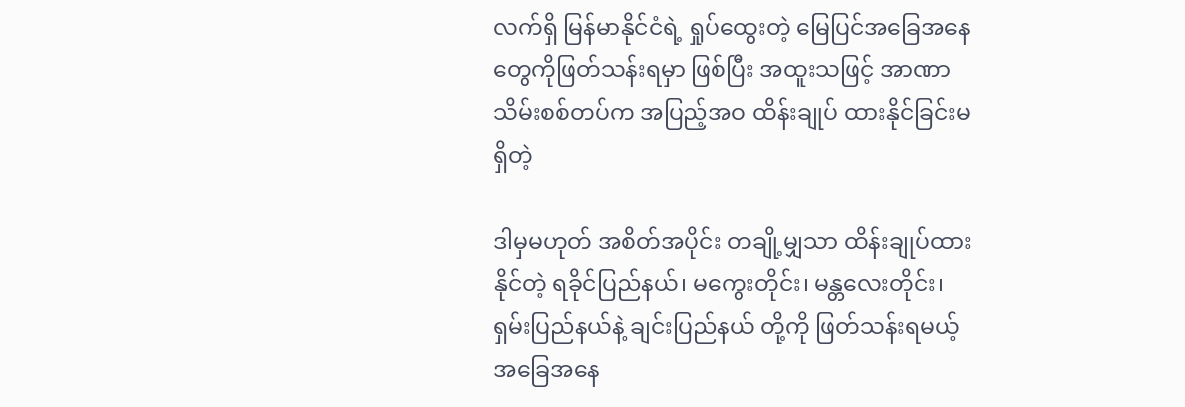လက်ရှိ မြန်မာနိုင်ငံရဲ့ ရှုပ်ထွေးတဲ့ မြေပြင်အခြေအနေတွေကိုဖြတ်သန်းရမှာ ဖြစ်ပြီး အထူးသဖြင့် အာဏာသိမ်းစစ်တပ်က အပြည့်အဝ ထိန်းချုပ် ထားနိုင်ခြင်းမရှိတဲ့

ဒါမှမဟုတ် အစိတ်အပိုင်း တချို့မျှသာ ထိန်းချုပ်ထားနိုင်တဲ့ ရခိုင်ပြည်နယ်၊ မကွေးတိုင်း၊ မန္တလေးတိုင်း၊ ရှမ်းပြည်နယ်နဲ့ ချင်းပြည်နယ် တို့ကို ဖြတ်သန်းရမယ့် အခြေအနေ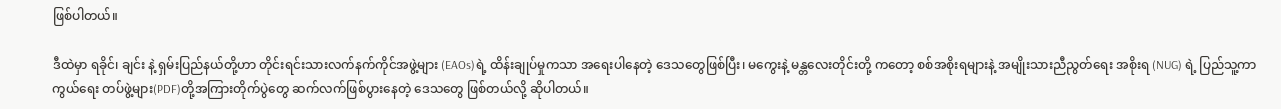ဖြစ်ပါတယ်။

ဒီထဲမှာ ရခိုင်၊ ချင်း နဲ့ ရှမ်းပြည်နယ်တို့ဟာ တိုင်းရင်းသားလက်နက်ကိုင်အဖွဲ့များ (EAOs)ရဲ့ ထိန်းချုပ်မှုကသာ အရေးပါနေတဲ့ ဒေသတွေဖြစ်ပြီး၊ မကွေးနဲ့ မန္တလေးတိုင်းတို့ ကတော့ စစ်အစိုးရများနဲ့ အမျိုးသားညီညွတ်ရေး အစိုးရ (NUG) ရဲ့ ပြည်သူ့ကာကွယ်ရေး တပ်ဖွဲ့များ(PDF)တို့အကြားတိုက်ပွဲတွေ ဆက်လက်ဖြစ်ပွားနေတဲ့ ဒေသတွေ ဖြစ်တယ်လို့ ဆိုပါတယ်။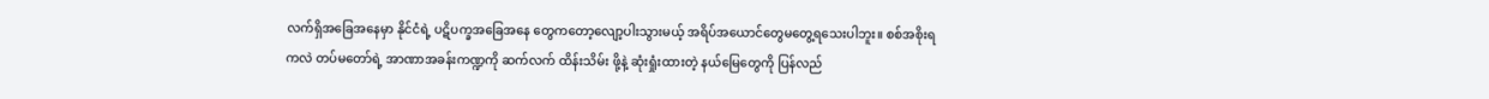လက်ရှိအခြေအနေမှာ နိုင်ငံရဲ့ ပဋိပက္ခအခြေအနေ တွေကတော့လျော့ပါးသွားမယ့် အရိပ်အယောင်တွေမတွေ့ရသေးပါဘူး။ စစ်အစိုးရကလဲ တပ်မတော်ရဲ့ အာဏာအခန်းကဏ္ဍကို ဆက်လက် ထိန်းသိမ်း ဖို့နဲ့ ဆုံးရှုံးထားတဲ့ နယ်မြေတွေကို ပြန်လည်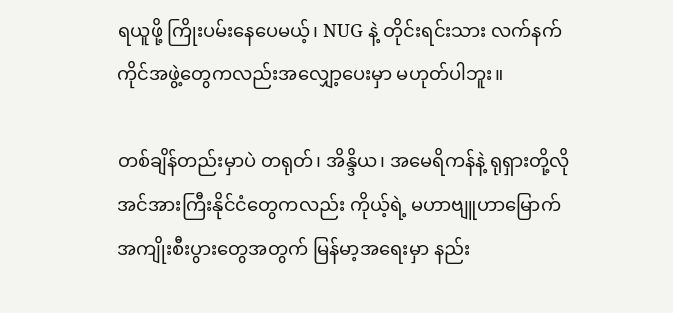ရယူဖို့ ကြိုးပမ်းနေ‌ပေမယ့်၊ NUG နဲ့ တိုင်းရင်းသား လက်နက်ကိုင်အဖွဲ့တွေကလည်းအလျှော့ပေးမှာ မဟုတ်ပါဘူး။

တစ်ချိန်တည်းမှာပဲ တရုတ်၊ အိန္ဒိယ၊ အမေရိကန်နဲ့ ရုရှားတို့လို အင်အားကြီးနိုင်ငံတွေကလည်း ကိုယ့်ရဲ့ မဟာဗျူဟာမြောက် အကျိုးစီးပွားတွေအတွက် မြန်မာ့အရေးမှာ နည်း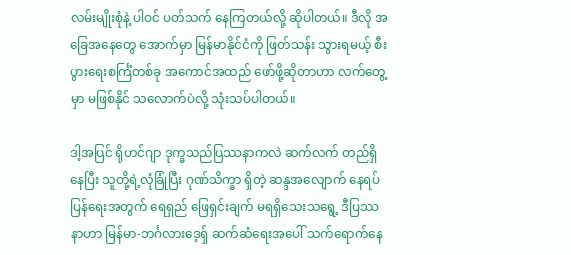လမ်းမျိုးစုံနဲ့ ပါဝင် ပတ်သက် နေကြတယ်လို့ ဆိုပါတယ်။ ဒီလို အခြေအနေတွေ အောက်မှာ မြန်မာနိုင်ငံကို ဖြတ်သန်း သွားရမယ့် စီးပွားရေးစင်္ကြံတစ်ခု အကောင်အထည် ဖော်ဖို့ဆိုတာဟာ လက်တွေ့မှာ မဖြစ်နိုင် သလောက်ပဲလို့ သုံးသပ်ပါတယ်။

ဒါ့အပြင် ရိုဟင်ဂျာ ဒုက္ခသည်ပြဿနာကလဲ ဆက်လက် တည်ရှိနေပြီး သူတို့ရဲ့လုံခြုံပြီး ဂုဏ်သိက္ခာ ရှိတဲ့ ဆန္ဒအလျောက် နေရပ်ပြန်ရေးအတွက် ရေရှည် ဖြေရှင်းချက် မရရှိသေးသရွေ့ ဒီပြဿနာဟာ မြန်မာ-ဘင်္ဂလားဒေ့ရှ် ဆက်ဆံရေးအပေါ် သက်ရောက်နေ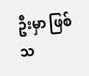ဦးမှာ ဖြစ်သ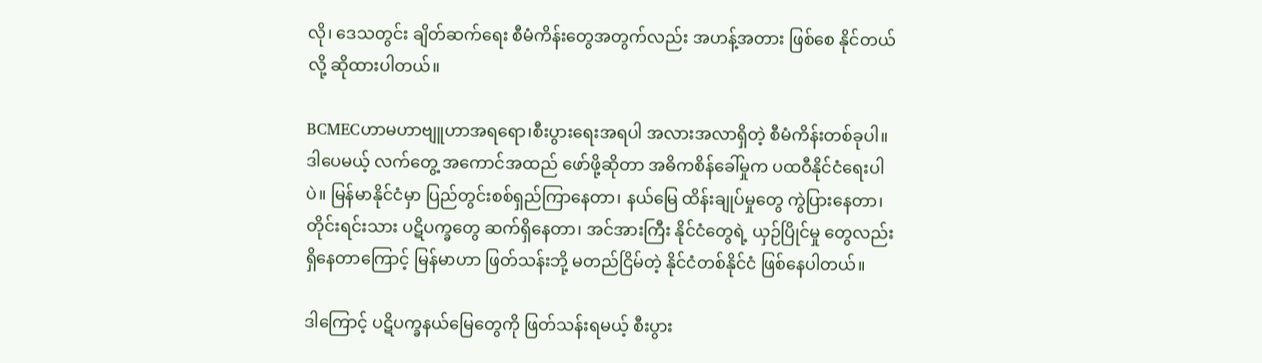လို၊ ဒေသတွင်း ချိတ်ဆက်ရေး စီမံကိန်းတွေအတွက်လည်း အဟန့်အတား ဖြစ်စေ နိုင်တယ်လို့ ဆိုထားပါတယ်။

BCMECဟာမဟာဗျူဟာအရရော၊စီးပွားရေးအရပါ အလားအလာရှိတဲ့ စီမံကိန်းတစ်ခုပါ။ ဒါပေမယ့် လက်တွေ့ အကောင်အထည် ဖော်ဖို့ဆိုတာ အဓိကစိန်ခေါ်မှုက ပထဝီနိုင်ငံရေးပါပဲ။ မြန်မာနိုင်ငံမှာ ပြည်တွင်းစစ်ရှည်ကြာနေတာ၊ နယ်မြေ ထိန်းချုပ်မှုတွေ ကွဲပြားနေတာ၊ တိုင်းရင်းသား ပဋိပက္ခတွေ ဆက်ရှိနေတာ၊ အင်အားကြီး နိုင်ငံတွေရဲ့ ယှဉ်ပြိုင်မှု တွေလည်း ရှိနေတာကြောင့် မြန်မာဟာ ဖြတ်သန်းဘို့ မတည်ငြိမ်တဲ့ နိုင်ငံတစ်နိုင်ငံ ဖြစ်နေပါတယ်။

ဒါကြောင့် ပဋိပက္ခနယ်မြေတွေကို ဖြတ်သန်းရမယ့် စီးပွား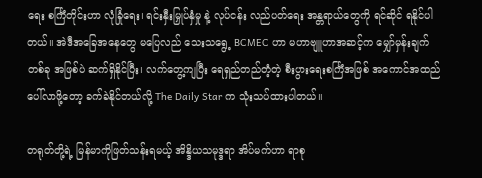ရေး စင်္ကြံတိုင်းဟာ လုံခြုံရေး၊ ရင်းနှီးမြှုပ်နှံမှု နဲ့ လုပ်ငန်း လည်ပတ်ရေး အန္တရာယ်တွေကို ရင်ဆိုင် ရနိုင်ပါတယ်။ အဲဒီအခြေအနေတွေ မပြေလည် သေးသရွေ့ BCMEC ဟာ မဟာဗျူဟာအဆင့်က မျှော်မှန်းချက်တစ်ခု အဖြစ်ပဲ ဆက်ရှိနိုင်ပြီး၊ လက်တွေ့ကျပြီး ရေရှည်တည်တံ့တဲ့ စီးပွားရေးစင်္ကြံအဖြစ် အကောင်အထည် ပေါ်လာဖို့တော့ ခက်ခဲနိုင်တယ်လို့ The Daily Star က သုံးသပ်ထားပါတယ်။

တရုတ်တို့ရဲ့ မြန်မာကိုဖြတ်သန်းရမယ့် အိန္ဒိယသမုဒ္ဒရာ အိပ်မက်ဟာ ရာစု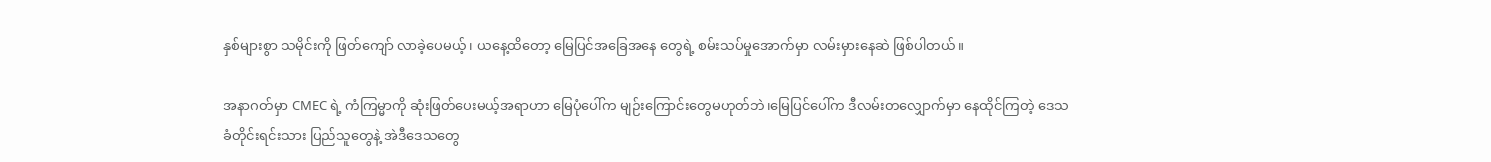နှစ်များစွာ သမိုင်းကို ဖြတ်ကျော် လာခဲ့ပေမယ့်၊ ယနေ့ထိတော့ မြေပြင်အခြေအနေ တွေရဲ့ စမ်းသပ်မှုအောက်မှာ လမ်းမှားနေဆဲ ဖြစ်ပါတယ်။

အနာဂတ်မှာ CMEC ရဲ့ ကံကြမ္မာကို ဆုံးဖြတ်ပေးမယ့်အရာဟာ မြေပုံပေါ်က မျဉ်းကြောင်းတွေမဟုတ်ဘဲ၊မြေပြင်ပေါ်က ဒီလမ်းတလျှောက်မှာ နေထိုင်ကြတဲ့ ဒေသခံတိုင်းရင်းသား ပြည်သူတွေနဲ့ အဲဒီဒေသတွေ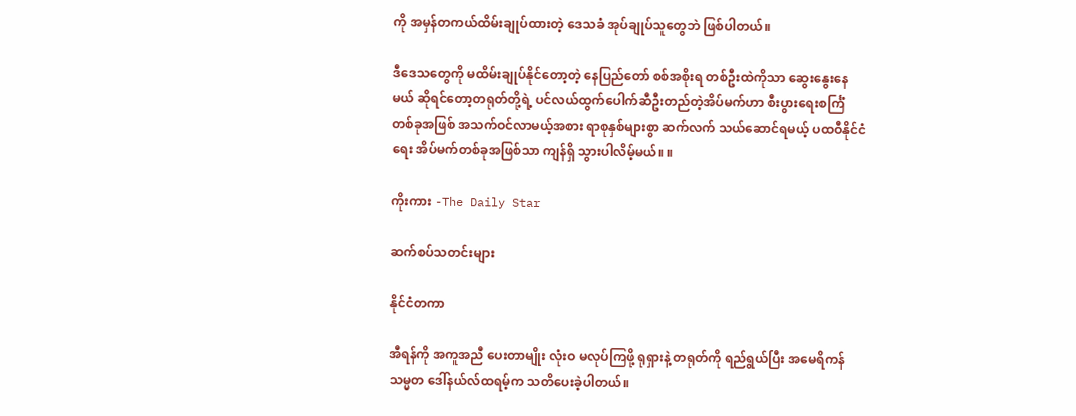ကို အမှန်တကယ်ထိမ်းချုပ်ထားတဲ့ ဒေသခံ အုပ်ချုပ်သူတွေဘဲ ဖြစ်ပါတယ်။

ဒီဒေသတွေကို မထိမ်းချုပ်နိုင်တော့တဲ့ နေပြည်တော် စစ်အစိုးရ တစ်ဦးထဲကိုသာ ဆွေးနွေးနေမယ် ဆိုရင်တော့တရုတ်တို့ရဲ့ ပင်လယ်ထွက်ပေါက်ဆီဦးတည်တဲ့အိပ်မက်ဟာ စီးပွားရေးစင်္ကြံ တစ်ခုအဖြစ် အသက်ဝင်လာမယ့်အစား ရာစုနှစ်များစွာ ဆက်လက် သယ်ဆောင်ရမယ့် ပထဝီနိုင်ငံရေး အိပ်မက်တစ်ခုအဖြစ်သာ ကျန်ရှိ သွားပါလိမ့်မယ်။ ။

ကိုးကား -The Daily Star

ဆက်စပ်သတင်းများ

နိုင်ငံတကာ

အီရန်ကို အကူအညီ ပေးတာမျိုး လုံးဝ မလုပ်ကြဖို့ ရုရှားနဲ့ တရုတ်ကို ရည်ရွယ်ပြီး အမေရိကန် သမ္မတ ဒေါ်နယ်လ်ထရမ့်က သတိပေးခဲ့ပါတယ်။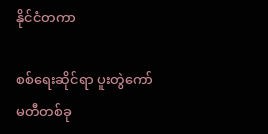နိုင်ငံတကာ

စစ်ရေးဆိုင်ရာ ပူးတွဲကော်မတီတစ်ခု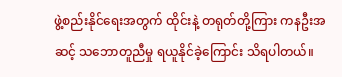ဖွဲ့စည်းနိုင်ရေးအတွက် ထိုင်းနဲ့ တရုတ်တို့ကြား ကနဦးအဆင့် သဘောတူညီမှု ရယူနိုင်ခဲ့ကြောင်း သိရပါတယ်။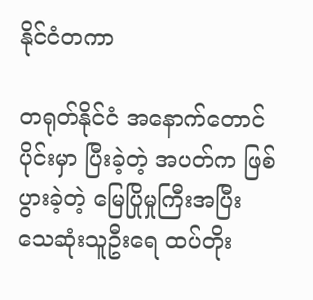နိုင်ငံတကာ

တရုတ်နိုင်ငံ အနောက်တောင်ပိုင်းမှာ ပြီးခဲ့တဲ့ အပတ်က ဖြစ်ပွားခဲ့တဲ့ မြေပြိုမှုကြီးအပြီး သေဆုံးသူဦးရေ ထပ်တိုး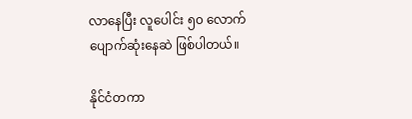လာနေပြီး လူပေါင်း ၅၀ လောက် ပျောက်ဆုံးနေဆဲ ဖြစ်ပါတယ်။

နိုင်ငံတကာ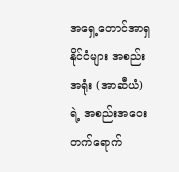အရှေ့တောင်အာရှ နိုင်ငံများ အစည်းအရုံး (အာဆီယံ)ရဲ့ အစည်းအဝေး တက်ရောက်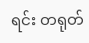ရင်း တရုတ်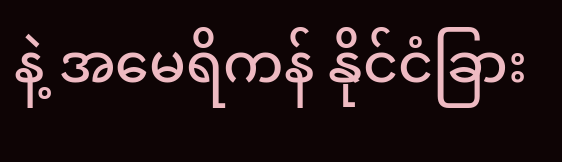နဲ့ အမေရိကန် နိုင်ငံခြား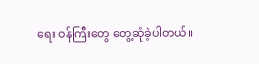ရေး ဝန်ကြီးတွေ တွေ့ဆုံခဲ့ပါတယ်။